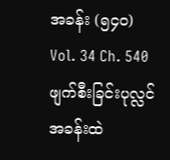အခန်း (၅၄၀)
Vol. 34 Ch. 540
ဖျက်စီးခြင်းပုလ္လင်အခန်းထဲ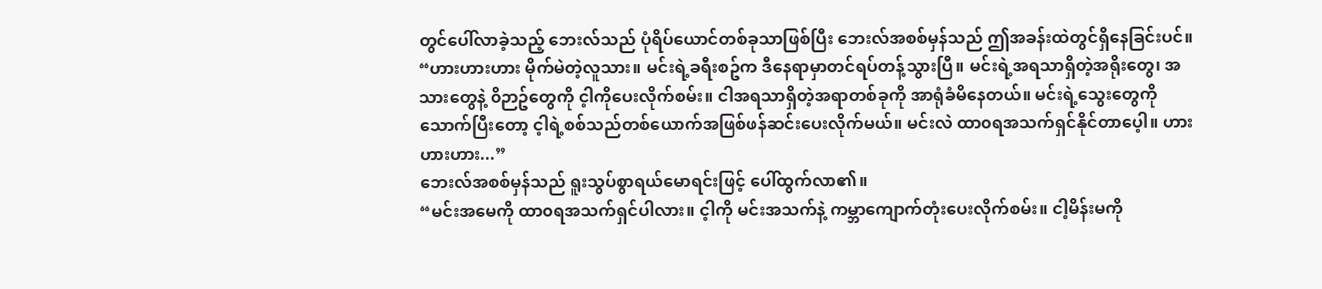တွင်ပေါ်လာခဲ့သည့် ဘေးလ်သည် ပုံရိပ်ယောင်တစ်ခုသာဖြစ်ပြီး ဘေးလ်အစစ်မှန်သည် ဤအခန်းထဲတွင်ရှိနေခြင်းပင်။
“ဟားဟားဟား မိုက်မဲတဲ့လူသား။ မင်းရဲ့ခရီးစဥ်က ဒီနေရာမှာတင်ရပ်တန့်သွားပြီ။ မင်းရဲ့အရသာရှိတဲ့အရိုးတွေ၊ အသားတွေနဲ့ ၀ိဉာဥ်တွေကို င့ါကိုပေးလိုက်စမ်း။ ငါအရသာရှိတဲ့အရာတစ်ခုကို အာရုံခံမိနေတယ်။ မင်းရဲ့သွေးတွေကို သောက်ပြီးတော့ င့ါရဲ့စစ်သည်တစ်ယောက်အဖြစ်ဖန်ဆင်းပေးလိုက်မယ်။ မင်းလဲ ထာ၀ရအသက်ရှင်နိုင်တာပေ့ါ။ ဟားဟားဟား...”
ဘေးလ်အစစ်မှန်သည် ရူးသွပ်စွာရယ်မောရင်းဖြင့် ပေါ်ထွက်လာ၏။
“မင်းအမေကို ထာ၀ရအသက်ရှင်ပါလား။ င့ါကို မင်းအသက်နဲ့ ကမ္ဘာကျောက်တုံးပေးလိုက်စမ်း။ ငါ့မိန်းမကို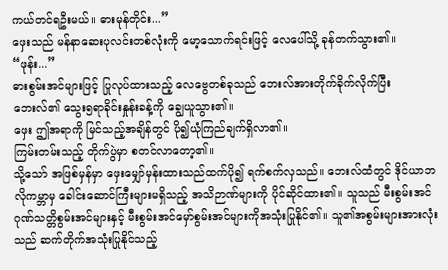ကယ်တင်ရဦးမယ်။ ဓားမုန်တိုင်း...”
ဖှေးသည် မန်နာဆေးပုလင်းတစ်လုံးကို မော့သောက်ရင်းဖြင့် လေပေါ်သို့ ခုန်တက်သွား၏။
“ဖုန်း...”
ဓားစွမ်းအင်များဖြင့် ပြုလုပ်ထားသည့် လေဗွေတစ်ခုသည် ဘေးလ်အားတိုက်ခိုက်လိုက်ပြီး ဘေးလ်၏ သွေး၅ရာခိုင်းနှုန်းခန့်ကို ချွေယူသွား၏။
ဖှေး ဤအရာကို မြင်သည့်အချိန်တွင် ပို၍ယုံကြည်ချက်ရှိလာ၏။
ကြမ်းတမ်းသည့် တိုက်ပွဲမှာ စတင်လာတော့၏။
သို့သော် အဖြစ်မှန်မှာ ဖှေးမျှော်မှန်းထားသည်ထက်ပို၍ ရက်စက်လှသည်။ ဘေးလ်ထံတွင် ဒိုင်ယာဘလိုကမ္ဘာမှ ခေါင်းဆောင်ကြီးများမရှိသည့် အသိဉာဏ်များကို ပိုင်ဆိုင်ထား၏။ သူသည် မီးစွမ်းအင်ဂုဏ်သတ္တိစွမ်းအင်များနှင့် မီးစွမ်းအင်မှော်စွမ်းအင်များကိုအသုံးပြုနိုင်၏။ သူ၏အစွမ်းများအားလုံးသည် ဆက်တိုက်အသုံးပြုနိုင်သည့်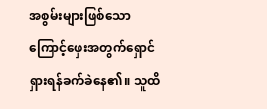အစွမ်းများဖြစ်သောကြောင့်ဖှေးအတွက်ရှောင်ရှားရန်ခက်ခဲနေ၏။ သူထိ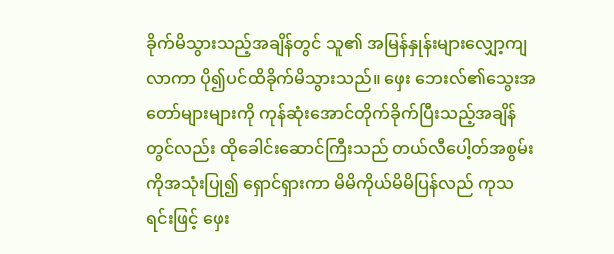ခိုက်မိသွားသည့်အချိန်တွင် သူ၏ အမြန်နှုန်းများလျှော့ကျလာကာ ပို၍ပင်ထိခိုက်မိသွားသည်။ ဖှေး ဘေးလ်၏သွေးအတော်များများကို ကုန်ဆုံးအောင်တိုက်ခိုက်ပြီးသည့်အချိန်တွင်လည်း ထိုခေါင်းဆောင်ကြီးသည် တယ်လီပေါ့တ်အစွမ်းကိုအသုံးပြု၍ ရှောင်ရှားကာ မိမိကိုယ်မိမိပြန်လည် ကုသရင်းဖြင့် ဖှေး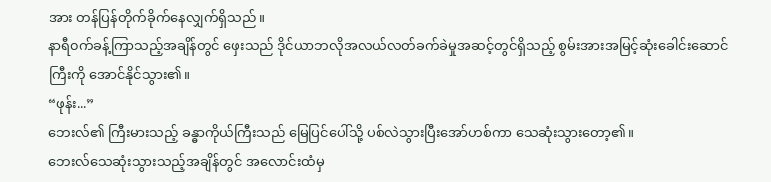အား တန်ပြန်တိုက်ခိုက်နေလျှက်ရှိသည်။
နာရီ၀က်ခန့်ကြာသည့်အချိန်တွင် ဖှေးသည် ဒိုင်ယာဘလိုအလယ်လတ်ခက်ခဲမှုအဆင့်တွင်ရှိသည့် စွမ်းအားအမြင့်ဆုံးခေါင်းဆောင်ကြီးကို အောင်နိုင်သွား၏။
“ဖုန်း...”
ဘေးလ်၏ ကြီးမားသည့် ခန္ဓာကိုယ်ကြီးသည် မြေပြင်ပေါ်သို့ ပစ်လဲသွားပြီးအော်ဟစ်ကာ သေဆုံးသွားတော့၏။
ဘေးလ်သေဆုံးသွားသည့်အချိန်တွင် အလောင်းထံမှ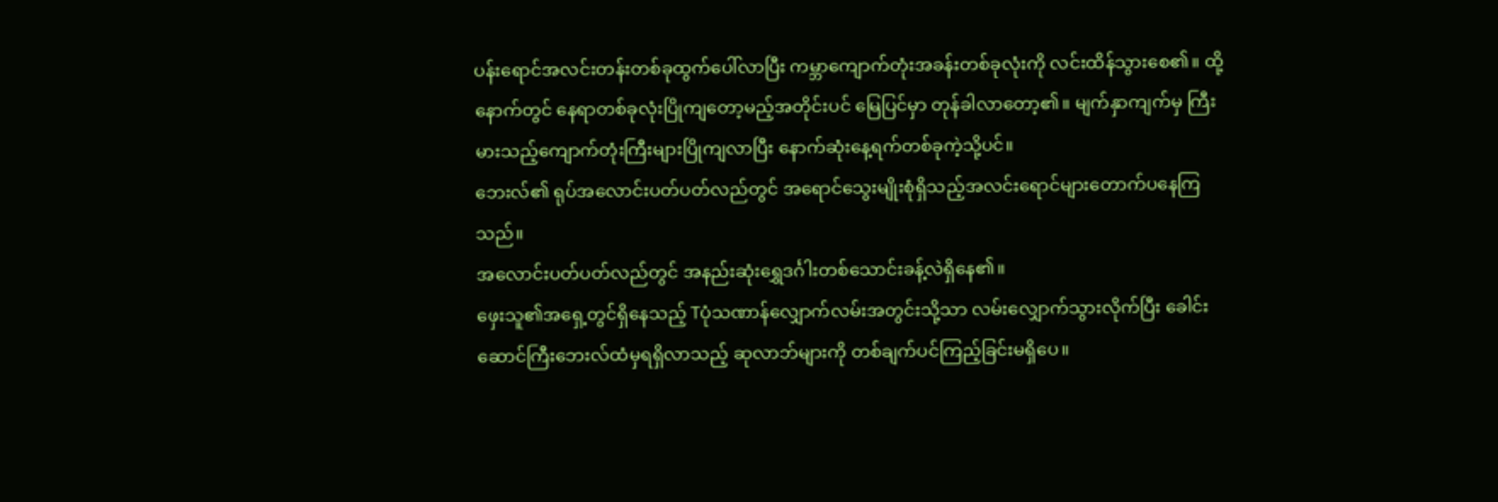ပန်းရောင်အလင်းတန်းတစ်ခုထွက်ပေါ်လာပြီး ကမ္ဘာကျောက်တုံးအခန်းတစ်ခုလုံးကို လင်းထိန်သွားစေ၏။ ထို့နောက်တွင် နေရာတစ်ခုလုံးပြိုကျတော့မည့်အတိုင်းပင် မြေပြင်မှာ တုန်ခါလာတော့၏။ မျက်နှာကျက်မှ ကြီးမားသည့်ကျောက်တုံးကြီးများပြိုကျလာပြီး နောက်ဆုံးနေ့ရက်တစ်ခုကဲ့သို့ပင်။
ဘေးလ်၏ ရုပ်အလောင်းပတ်ပတ်လည်တွင် အရောင်သွေးမျိုးစုံရှိသည့်အလင်းရောင်များတောက်ပနေကြသည်။
အလောင်းပတ်ပတ်လည်တွင် အနည်းဆုံးရွှေဒင်္ဂါးတစ်သောင်းခန့်လဲရှိနေ၏။
ဖှေးသူ၏အရှေ့တွင်ရှိနေသည့် Tပုံသဏာန်လျှောက်လမ်းအတွင်းသို့သာ လမ်းလျှောက်သွားလိုက်ပြီး ခေါင်းဆောင်ကြီးဘေးလ်ထံမှရရှိလာသည့် ဆုလာဘ်များကို တစ်ချက်ပင်ကြည့်ခြင်းမရှိပေ။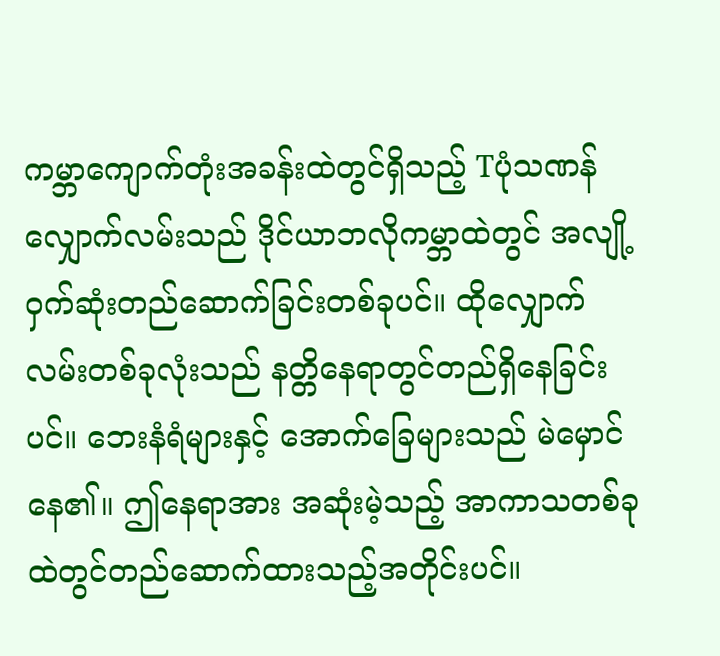ကမ္ဘာကျောက်တုံးအခန်းထဲတွင်ရှိသည့် Tပုံသဏန်လျှောက်လမ်းသည် ဒိုင်ယာဘလိုကမ္ဘာထဲတွင် အလျို့၀ှက်ဆုံးတည်ဆောက်ခြင်းတစ်ခုပင်။ ထိုလျှောက်လမ်းတစ်ခုလုံးသည် နတ္တိနေရာတွင်တည်ရှိနေခြင်းပင်။ ဘေးနံရံများနှင့် အောက်ခြေများသည် မဲမှောင်နေ၏။ ဤနေရာအား အဆုံးမဲ့သည့် အာကာသတစ်ခုထဲတွင်တည်ဆောက်ထားသည့်အတိုင်းပင်။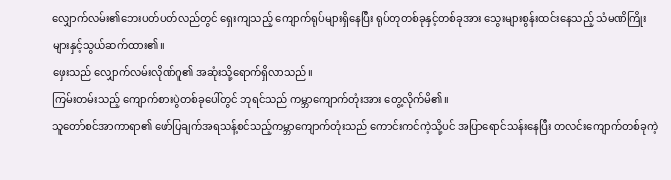လျှောက်လမ်း၏ဘေးပတ်ပတ်လည်တွင် ရှေးကျသည့် ကျောက်ရုပ်များရှိနေပြီး ရုပ်တုတစ်ခုနှင့်တစ်ခုအား သွေးများစွန်းထင်းနေသည့် သံမဏိကြိုးများနှင့်သွယ်ဆက်ထား၏။
ဖှေးသည် လျှောက်လမ်းလိုဏ်ဂူ၏ အဆုံးသို့ရောက်ရှိလာသည်။
ကြမ်းတမ်းသည့် ကျောက်စားပွဲတစ်ခုပေါ်တွင် ဘုရင်သည် ကမ္ဘာကျောက်တုံးအား တွေ့လိုက်မိ၏။
သူတော်စင်အာကာရာ၏ ဖော်ပြချက်အရသန့်စင်သည့်ကမ္ဘာကျောက်တုံးသည် ကောင်းကင်ကဲ့သို့ပင် အပြာရောင်သန်းနေပြီး တလင်းကျောက်တစ်ခုကဲ့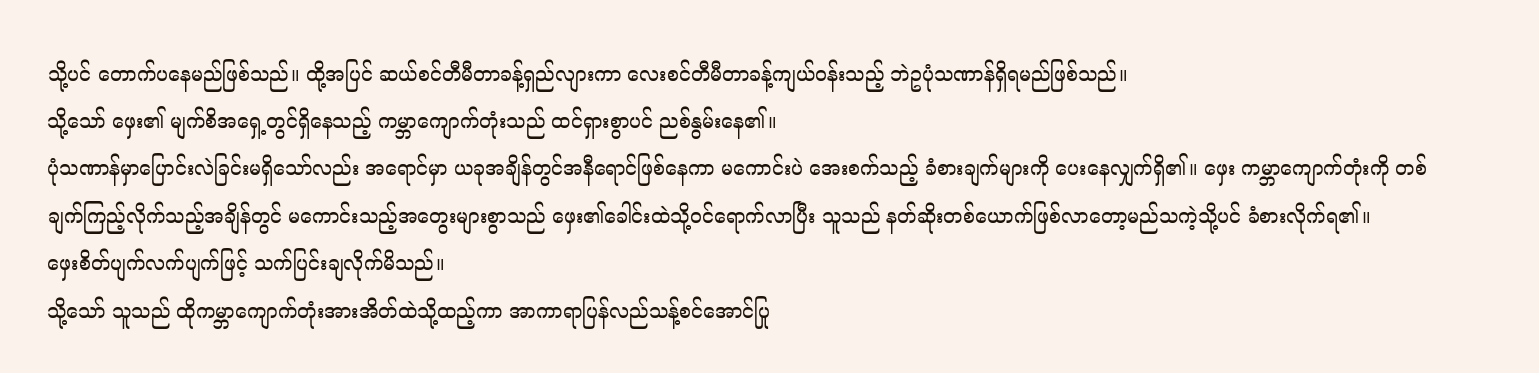သို့ပင် တောက်ပနေမည်ဖြစ်သည်။ ထို့အပြင် ဆယ်စင်တီမီတာခန့်ရှည်လျားကာ လေးစင်တီမီတာခန့်ကျယ်၀န်းသည့် ဘဲဥပုံသဏာန်ရှိရမည်ဖြစ်သည်။
သို့သော် ဖှေး၏ မျက်စိအရှေ့တွင်ရှိနေသည့် ကမ္ဘာကျောက်တုံးသည် ထင်ရှားစွာပင် ညစ်နွမ်းနေ၏။
ပုံသဏာန်မှာပြောင်းလဲခြင်းမရှိသော်လည်း အရောင်မှာ ယခုအချိန်တွင်အနီရောင်ဖြစ်နေကာ မကောင်းပဲ အေးစက်သည့် ခံစားချက်များကို ပေးနေလျှက်ရှိ၏။ ဖှေး ကမ္ဘာကျောက်တုံးကို တစ်ချက်ကြည့်လိုက်သည့်အချိန်တွင် မကောင်းသည့်အတွေးများစွာသည် ဖှေး၏ခေါင်းထဲသို့၀င်ရောက်လာပြီး သူသည် နတ်ဆိုးတစ်ယောက်ဖြစ်လာတော့မည်သကဲ့သို့ပင် ခံစားလိုက်ရ၏။
ဖှေးစိတ်ပျက်လက်ပျက်ဖြင့် သက်ပြင်းချလိုက်မိသည်။
သို့သော် သူသည် ထိုကမ္ဘာကျောက်တုံးအားအိတ်ထဲသို့ထည့်ကာ အာကာရာပြန်လည်သန့်စင်အောင်ပြု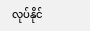လုပ်နိုင်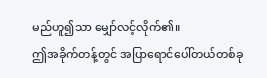မည်ဟူ၍သာ မျှော်လင့်လိုက်၏။
ဤအခိုက်တန့်တွင် အပြာရောင်ပေါ်တယ်တစ်ခု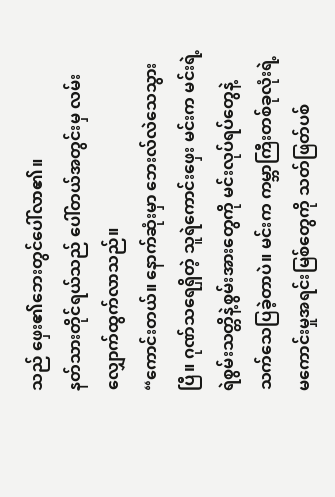သည် ဖှေး၏ဘေးတွင်ပေါ်လာ၏။
နတ်သားတိုင်ရယ်သည် ပေါ်တယ်အတွင်းမှ လမ်းလျှောက်ထွက်လာသည်။
“ကောင်းတယ်။ နောက်ဆုံးမှာ ဘေးလ်လဲသေသွားပြီ။ ဂုဏ်သရေရှိတဲ့ သူရဲကောင်းဖှေး မင်းက မင်းရဲ့ရဲစွမ်းသတ္တိနဲ့စွမ်းအားတွေကို မင်းလုပ်ရပ်တွေနဲ့ သက်သေပြခဲ့တာပဲ။ မင်းက ကမ္ဘာကြီးတစ်ခုလုံးရဲ့ မကောင်းမှုအရင်းမြစ်တွေကို သတ်ဖြတ်ပစ်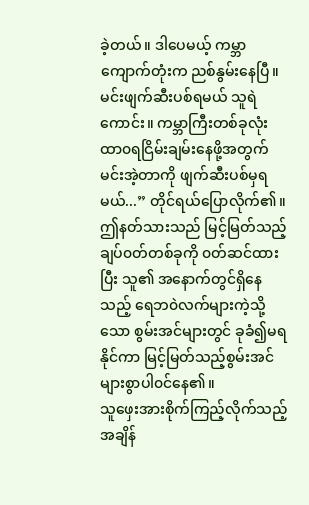ခဲ့တယ်။ ဒါပေမယ့် ကမ္ဘာကျောက်တုံးက ညစ်နွမ်းနေပြီ။ မင်းဖျက်ဆီးပစ်ရမယ် သူရဲကောင်း။ ကမ္ဘာကြီးတစ်ခုလုံး ထာ၀ရငြိမ်းချမ်းနေဖို့အတွက် မင်းအဲ့တာကို ဖျက်ဆီးပစ်မှရမယ်...” တိုင်ရယ်ပြောလိုက်၏။
ဤနတ်သားသည် မြင့်မြတ်သည့် ချပ်၀တ်တစ်ခုကို ၀တ်ဆင်ထားပြီး သူ၏ အနောက်တွင်ရှိနေသည့် ရေဘ၀ဲလက်များကဲ့သို့သော စွမ်းအင်များတွင် ခုခံ၍မရနိုင်ကာ မြင့်မြတ်သည့်စွမ်းအင်များစွာပါ၀င်နေ၏။
သူဖှေးအားစိုက်ကြည့်လိုက်သည့်အချိန်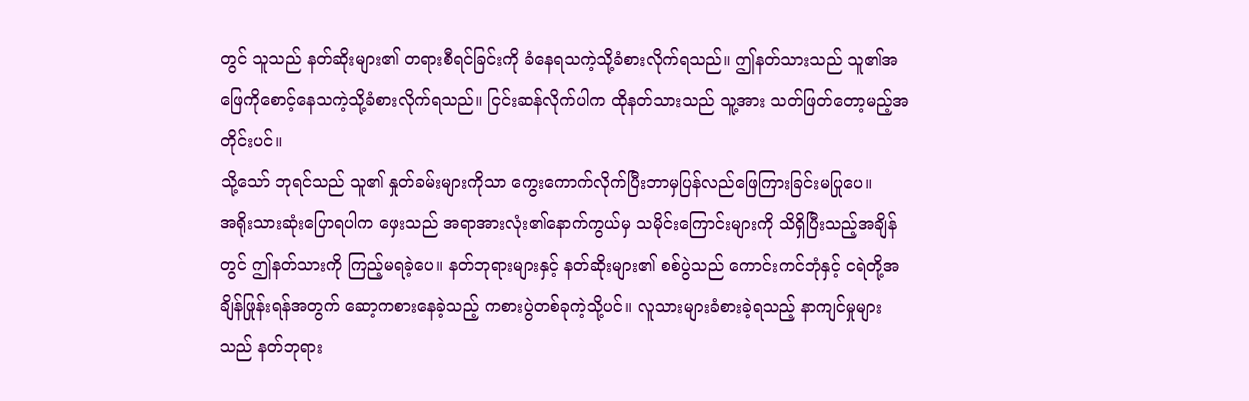တွင် သူသည် နတ်ဆိုးများ၏ တရားစီရင်ခြင်းကို ခံနေရသကဲ့သို့ခံစားလိုက်ရသည်။ ဤနတ်သားသည် သူ၏အဖြေကိုစောင့်နေသကဲ့သို့ခံစားလိုက်ရသည်။ ငြင်းဆန်လိုက်ပါက ထိုနတ်သားသည် သူ့အား သတ်ဖြတ်တော့မည့်အတိုင်းပင်။
သို့သော် ဘုရင်သည် သူ၏ နှုတ်ခမ်းများကိုသာ ကွေးကောက်လိုက်ပြီးဘာမှပြန်လည်ဖြေကြားခြင်းမပြုပေ။
အရိုးသားဆုံးပြောရပါက ဖှေးသည် အရာအားလုံး၏နောက်ကွယ်မှ သမိုင်းကြောင်းများကို သိရှိပြီးသည့်အချိန်တွင် ဤနတ်သားကို ကြည့်မရခဲ့ပေ။ နတ်ဘုရားများနှင့် နတ်ဆိုးများ၏ စစ်ပွဲသည် ကောင်းကင်ဘုံနှင့် ငရဲတို့အချိန်ဖြုန်းရန်အတွက် ဆော့ကစားနေခဲ့သည့် ကစားပွဲတစ်ခုကဲ့သို့ပင်။ လူသားများခံစားခဲ့ရသည့် နာကျင်မှုများသည် နတ်ဘုရား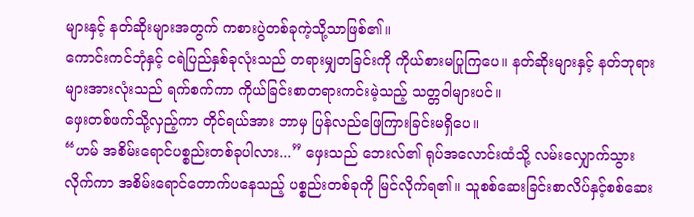များနှင့် နတ်ဆိုးများအတွက် ကစားပွဲတစ်ခုကဲ့သို့သာဖြစ်၏။
ကောင်းကင်ဘုံနှင့် ငရဲပြည်နှစ်ခုလုံးသည် တရားမျှတခြင်းကို ကိုယ်စားမပြုကြပေ။ နတ်ဆိုးများနှင့် နတ်ဘုရားများအားလုံးသည် ရက်စက်ကာ ကိုယ်ခြင်းစာတရားကင်းမဲ့သည့် သတ္တ၀ါများပင်။
ဖှေးတစ်ဖက်သို့လှည့်ကာ တိုင်ရယ်အား ဘာမှ ပြန်လည်ဖြေကြားခြင်းမရှိပေ။
“ဟမ် အစိမ်းရောင်ပစ္စည်းတစ်ခုပါလား...” ဖှေးသည် ဘေးလ်၏ ရုပ်အလောင်းထံသို့ လမ်းလျှောက်သွားလိုက်ကာ အစိမ်းရောင်တောက်ပနေသည့် ပစ္စည်းတစ်ခုကို မြင်လိုက်ရ၏။ သူစစ်ဆေးခြင်းစာလိပ်နှင့်စစ်ဆေး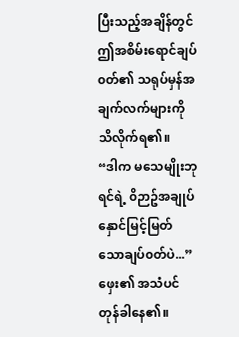ပြီးသည့်အချိန်တွင် ဤအစိမ်းရောင်ချပ်၀တ်၏ သရုပ်မှန်အချက်လက်များကို သိလိုက်ရ၏။
“ဒါက မသေမျိုးဘုရင်ရဲ့ ၀ိဉာဥ်အချုပ်နှောင်မြင့်မြတ်သောချပ်၀တ်ပဲ...” ဖှေး၏ အသံပင်တုန်ခါနေ၏။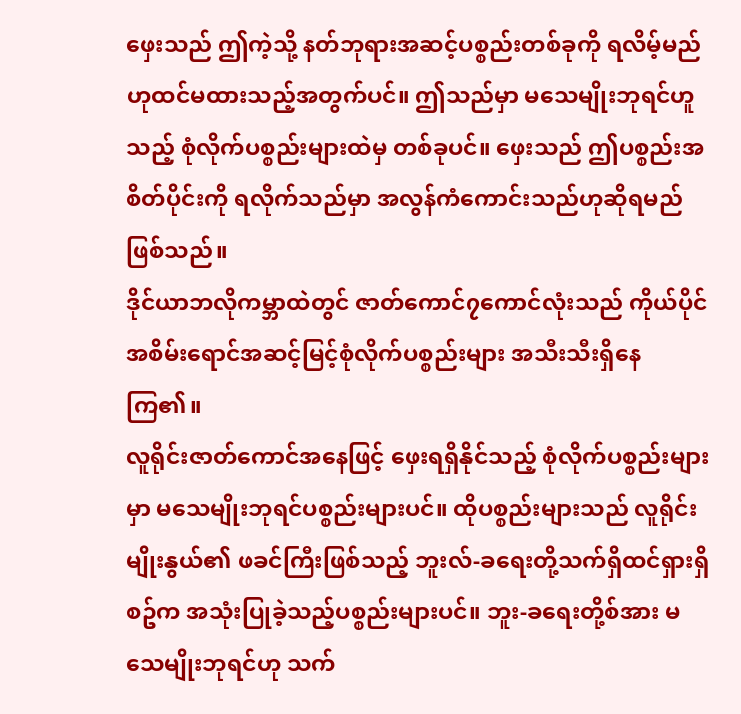ဖှေးသည် ဤကဲ့သို့ နတ်ဘုရားအဆင့်ပစ္စည်းတစ်ခုကို ရလိမ့်မည်ဟုထင်မထားသည့်အတွက်ပင်။ ဤသည်မှာ မသေမျိုးဘုရင်ဟူသည့် စုံလိုက်ပစ္စည်းများထဲမှ တစ်ခုပင်။ ဖှေးသည် ဤပစ္စည်းအစိတ်ပိုင်းကို ရလိုက်သည်မှာ အလွန်ကံကောင်းသည်ဟုဆိုရမည်ဖြစ်သည်။
ဒိုင်ယာဘလိုကမ္ဘာထဲတွင် ဇာတ်ကောင်၇ကောင်လုံးသည် ကိုယ်ပိုင် အစိမ်းရောင်အဆင့်မြင့်စုံလိုက်ပစ္စည်းများ အသီးသီးရှိနေကြ၏။
လူရိုင်းဇာတ်ကောင်အနေဖြင့် ဖှေးရရှိနိုင်သည့် စုံလိုက်ပစ္စည်းများမှာ မသေမျိုးဘုရင်ပစ္စည်းများပင်။ ထိုပစ္စည်းများသည် လူရိုင်းမျိုးနွယ်၏ ဖခင်ကြီးဖြစ်သည့် ဘူးလ်-ခရေးတို့သက်ရှိထင်ရှားရှိစဥ်က အသုံးပြုခဲ့သည့်ပစ္စည်းများပင်။ ဘူး-ခရေးတို့စ်အား မသေမျိုးဘုရင်ဟု သက်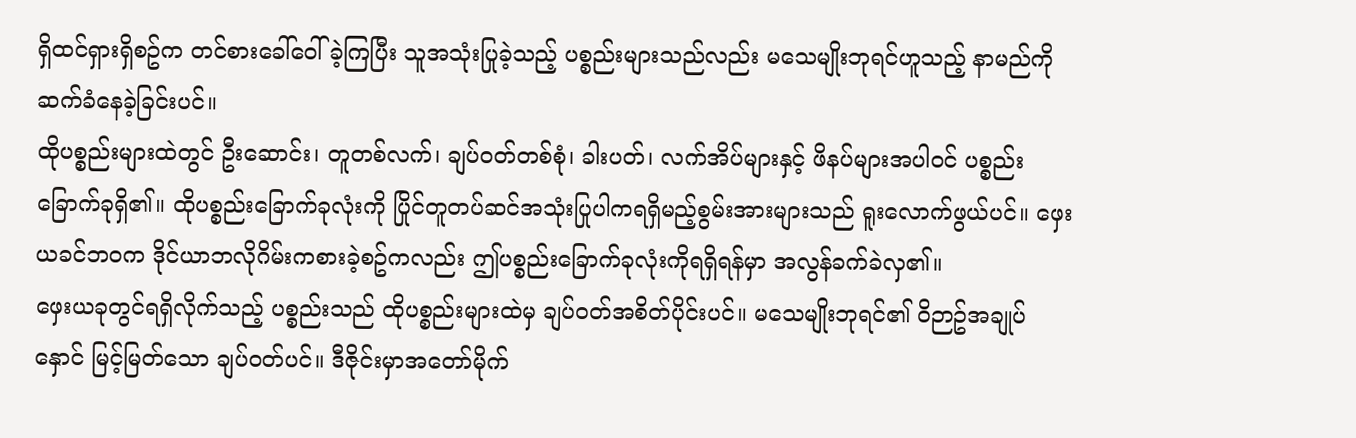ရှိထင်ရှားရှိစဥ်က တင်စားခေါ်၀ေါ်ခဲ့ကြပြီး သူအသုံးပြုခဲ့သည့် ပစ္စည်းများသည်လည်း မသေမျိုးဘုရင်ဟူသည့် နာမည်ကိုဆက်ခံနေခဲ့ခြင်းပင်။
ထိုပစ္စည်းများထဲတွင် ဦးဆောင်း၊ တူတစ်လက်၊ ချပ်၀တ်တစ်စုံ၊ ခါးပတ်၊ လက်အိပ်များနှင့် ဖိနပ်များအပါ၀င် ပစ္စည်းခြောက်ခုရှိ၏။ ထိုပစ္စည်းခြောက်ခုလုံးကို ပြိုင်တူတပ်ဆင်အသုံးပြုပါကရရှိမည့်စွမ်းအားများသည် ရူးလောက်ဖွယ်ပင်။ ဖှေးယခင်ဘ၀က ဒိုင်ယာဘလိုဂိမ်းကစားခဲ့စဥ်ကလည်း ဤပစ္စည်းခြောက်ခုလုံးကိုရရှိရန်မှာ အလွန်ခက်ခဲလှ၏။
ဖှေးယခုတွင်ရရှိလိုက်သည့် ပစ္စည်းသည် ထိုပစ္စည်းများထဲမှ ချပ်၀တ်အစိတ်ပိုင်းပင်။ မသေမျိုးဘုရင်၏ ၀ိဉာဥ်အချုပ်နှောင် မြင့်မြတ်သော ချပ်၀တ်ပင်။ ဒီဇိုင်းမှာအတော်မိုက်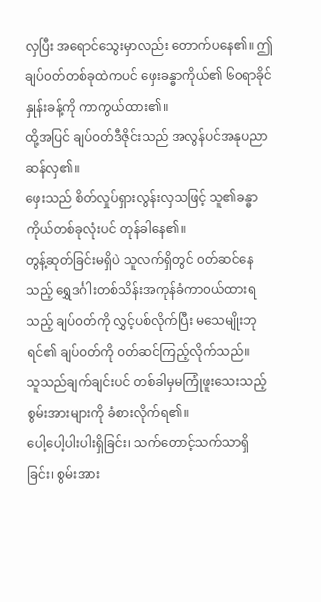လှပြီး အရောင်သွေးမှာလည်း တောက်ပနေ၏။ ဤချပ်၀တ်တစ်ခုထဲကပင် ဖှေးခန္ဓာကိုယ်၏ ၆၀ရာခိုင်နှုန်းခန့်ကို ကာကွယ်ထား၏။
ထို့အပြင် ချပ်၀တ်ဒီဇိုင်းသည် အလွန်ပင်အနုပညာဆန်လှ၏။
ဖှေးသည် စိတ်လှုပ်ရှားလွန်းလှသဖြင့် သူ၏ခန္ဓာကိုယ်တစ်ခုလုံးပင် တုန်ခါနေ၏။
တွန့်ဆုတ်ခြင်းမရှိပဲ သူလက်ရှိတွင် ၀တ်ဆင်နေသည့် ရွှေဒင်္ဂါးတစ်သိန်းအကုန်ခံကာ၀ယ်ထားရသည့် ချပ်၀တ်ကို လွှင့်ပစ်လိုက်ပြီး မသေမျိုးဘုရင်၏ ချပ်၀တ်ကို ၀တ်ဆင်ကြည့်လိုက်သည်။
သူသည်ချက်ချင်းပင် တစ်ခါမှမကြုံဖူးသေးသည့်စွမ်းအားများကို ခံစားလိုက်ရ၏။
ပေါ့ပေါ့ပါးပါးရှိခြင်း၊ သက်တောင့်သက်သာရှိခြင်း၊ စွမ်းအား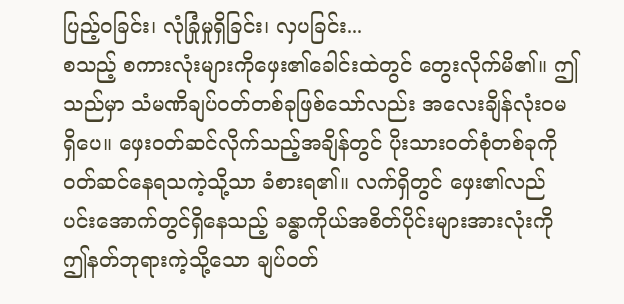ပြည့်၀ခြင်း၊ လုံခြုံမှုရှိခြင်း၊ လှပခြင်း...
စသည့် စကားလုံးများကိုဖှေး၏ခေါင်းထဲတွင် တွေးလိုက်မိ၏။ ဤသည်မှာ သံမဏိချပ်၀တ်တစ်ခုဖြစ်သော်လည်း အလေးချိန်လုံး၀မရှိပေ။ ဖှေး၀တ်ဆင်လိုက်သည့်အချိန်တွင် ပိုးသား၀တ်စုံတစ်ခုကို ၀တ်ဆင်နေရသကဲ့သို့သာ ခံစားရ၏။ လက်ရှိတွင် ဖှေး၏လည်ပင်းအောက်တွင်ရှိနေသည့် ခန္ဓာကိုယ်အစိတ်ပိုင်းများအားလုံးကို ဤနတ်ဘုရားကဲ့သို့သော ချပ်၀တ်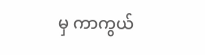မှ ကာကွယ်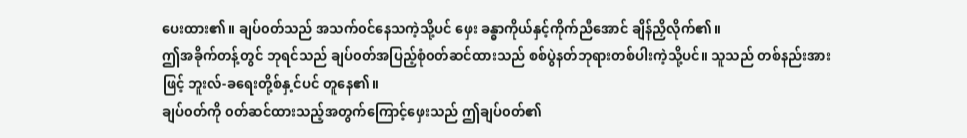ပေးထား၏။ ချပ်၀တ်သည် အသက်၀င်နေသကဲ့သို့ပင် ဖှေး ခန္ဓာကိုယ်နှင့်ကိုက်ညီအောင် ချိန်ညှိလိုက်၏။
ဤအခိုက်တန့်တွင် ဘုရင်သည် ချပ်၀တ်အပြည့်စုံ၀တ်ဆင်ထားသည် စစ်ပွဲနတ်ဘုရားတစ်ပါးကဲ့သို့ပင်။ သူသည် တစ်နည်းအားဖြင့် ဘူးလ်-ခရေးတို့စ်နှ့င်ပင် တူနေ၏။
ချပ်၀တ်ကို ၀တ်ဆင်ထားသည့်အတွက်ကြောင့်ဖှေးသည် ဤချပ်၀တ်၏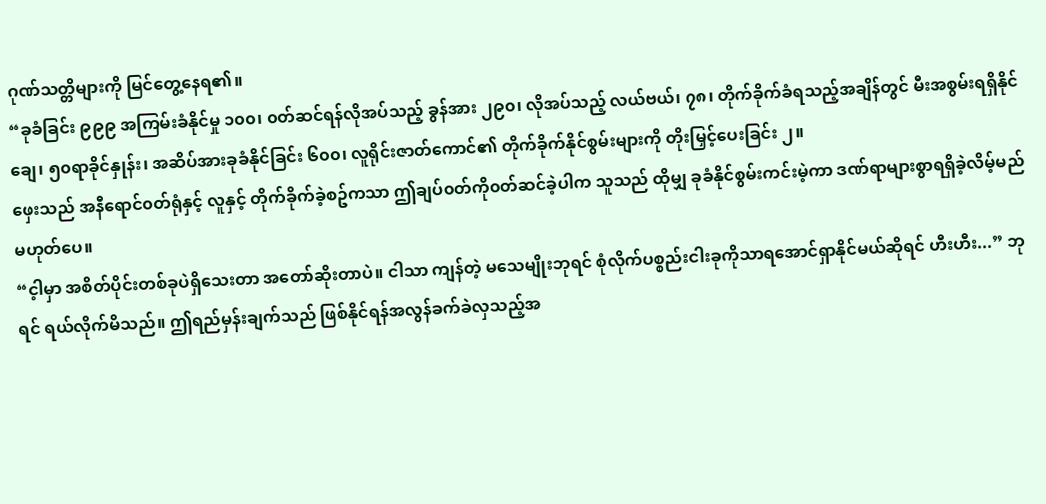ဂုဏ်သတ္တိများကို မြင်တွေ့နေရ၏။
“ခုခံခြင်း ၉၉၉ အကြမ်းခံနိုင်မှု ၁၀၀၊ ၀တ်ဆင်ရန်လိုအပ်သည့် ခွန်အား ၂၉၀၊ လိုအပ်သည့် လယ်ဗယ်၊ ၇၈၊ တိုက်ခိုက်ခံရသည့်အချိန်တွင် မီးအစွမ်းရရှိနိုင်ချေ၊ ၅၀ရာခိုင်နှုန်း၊ အဆိပ်အားခုခံနိုင်ခြင်း ၆၀၀၊ လူရိုင်းဇာတ်ကောင်၏ တိုက်ခိုက်နိုင်စွမ်းများကို တိုးမြှင့်ပေးခြင်း ၂။
ဖှေးသည် အနီရောင်၀တ်ရုံနှင့် လူနှင့် တိုက်ခိုက်ခဲ့စဥ်ကသာ ဤချပ်၀တ်ကို၀တ်ဆင်ခဲ့ပါက သူသည် ထိုမျှ ခုခံနိုင်စွမ်းကင်းမဲ့ကာ ဒဏ်ရာများစွာရရှိခဲ့လိမ့်မည်မဟုတ်ပေ။
“င့ါမှာ အစိတ်ပိုင်းတစ်ခုပဲရှိသေးတာ အတော်ဆိုးတာပဲ။ ငါသာ ကျန်တဲ့ မသေမျိုးဘုရင် စုံလိုက်ပစ္စည်းငါးခုကိုသာရအောင်ရှာနိုင်မယ်ဆိုရင် ဟီးဟီး...” ဘုရင် ရယ်လိုက်မိသည်။ ဤရည်မှန်းချက်သည် ဖြစ်နိုင်ရန်အလွန်ခက်ခဲလှသည့်အ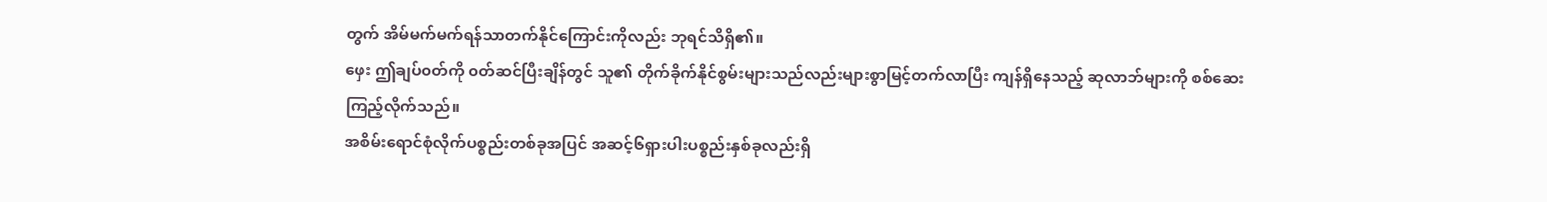တွက် အိမ်မက်မက်ရန်သာတက်နိုင်ကြောင်းကိုလည်း ဘုရင်သိရှိ၏။
ဖှေး ဤချပ်၀တ်ကို ၀တ်ဆင်ပြီးချိန်တွင် သူ၏ တိုက်ခိုက်နိုင်စွမ်းများသည်လည်းများစွာမြင့်တက်လာပြီး ကျန်ရှိနေသည့် ဆုလာဘ်များကို စစ်ဆေးကြည့်လိုက်သည်။
အစိမ်းရောင်စုံလိုက်ပစ္စည်းတစ်ခုအပြင် အဆင့်၆ရှားပါးပစ္စည်းနှစ်ခုလည်းရှိ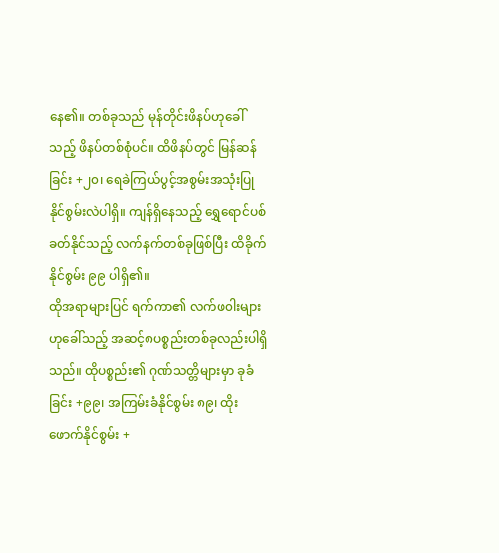နေ၏။ တစ်ခုသည် မုန်တိုင်းဖိနပ်ဟုခေါ်သည့် ဖိနပ်တစ်စုံပင်။ ထိဖိနပ်တွင် မြန်ဆန်ခြင်း +၂၀၊ ရေခဲကြယ်ပွင့်အစွမ်းအသုံးပြုနိုင်စွမ်းလဲပါရှိ။ ကျန်ရှိနေသည့် ရွှေရောင်ပစ်ခတ်နိုင်သည့် လက်နက်တစ်ခုဖြစ်ပြီး ထိခိုက်နိုင်စွမ်း ၉၉ ပါရှိ၏။
ထိုအရာများပြင် ရက်ကာ၏ လက်ဖ၀ါးများဟုခေါ်သည့် အဆင့်၈ပစ္စည်းတစ်ခုလည်းပါရှိသည်။ ထိုပစ္စည်း၏ ဂုဏ်သတ္တိများမှာ ခုခံခြင်း +၉၉၊ အကြမ်းခံနိုင်စွမ်း ၈၉၊ ထိုးဖောက်နိုင်စွမ်း +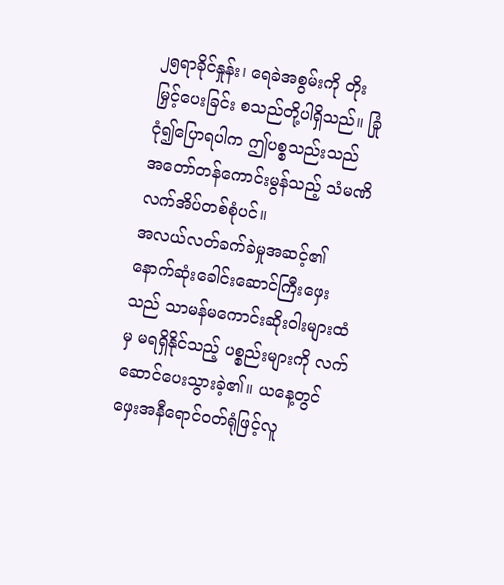၂၅ရာခိုင်နှုန်း၊ ရေခဲအစွမ်းကို တိုးမြှင့်ပေးခြင်း စသည်တို့ပါရှိသည်။ ခြုံငုံ၍ပြောရပါက ဤပစ္စသည်းသည် အတော်တန်ကောင်းမွန်သည့် သံမဏိလက်အိပ်တစ်စုံပင်။
အလယ်လတ်ခက်ခဲမှုအဆင့်၏ နောက်ဆုံးခေါင်းဆောင်ကြီးဖှေးသည် သာမန်မကောင်းဆိုး၀ါးများထံမှ မရရှိနိုင်သည့် ပစ္စည်းများကို လက်ဆောင်ပေးသွားခဲ့၏။ ယနေ့တွင် ဖှေးအနီရောင်၀တ်ရုံဖြင့်လူ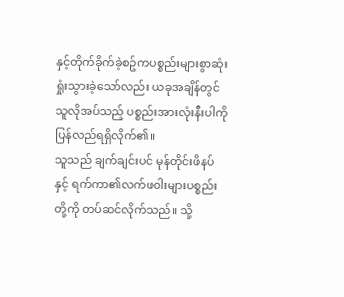နှင့်တိုက်ခိုက်ခဲ့စဥ်ကပစ္စည်းများစွာဆုံးရှုံးသွားခဲ့သော်လည်း ယခုအချိန်တွင် သူလိုအပ်သည့် ပစ္စည်းအားလုံးနီးပါကို ပြန်လည်ရရှိလိုက်၏။
သူသည် ချက်ချင်းပင် မုန်တိုင်းဖိနပ်နှင့် ရက်ကာ၏လက်ဖ၀ါးများပစ္စည်းတို့ကို တပ်ဆင်လိုက်သည်။ သို့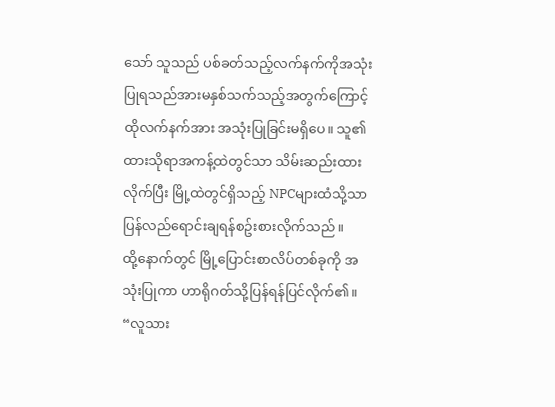သော် သူသည် ပစ်ခတ်သည့်လက်နက်ကိုအသုံးပြုရသည်အားမနှစ်သက်သည့်အတွက်ကြောင့် ထိုလက်နက်အား အသုံးပြုခြင်းမရှိပေ။ သူ၏ ထားသိုရာအကန့်ထဲတွင်သာ သိမ်းဆည်းထားလိုက်ပြီး မြို့ထဲတွင်ရှိသည့် NPCများထံသို့သာ ပြန်လည်ရောင်းချရန်စဥ်းစားလိုက်သည်။
ထို့နောက်တွင် မြို့ပြောင်းစာလိပ်တစ်ခုကို အသုံးပြုကာ ဟာရိုဂတ်သို့ပြန်ရန်ပြင်လိုက်၏။
“လူသား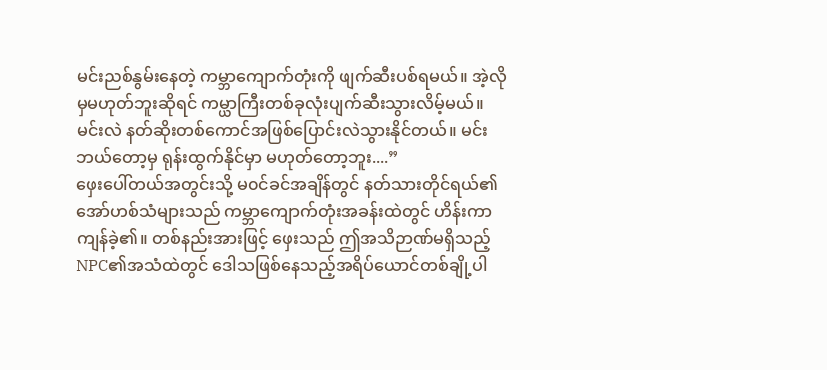မင်းညစ်နွမ်းနေတဲ့ ကမ္ဘာကျောက်တုံးကို ဖျက်ဆီးပစ်ရမယ်။ အဲ့လိုမှမဟုတ်ဘူးဆိုရင် ကမ္ယာကြီးတစ်ခုလုံးပျက်ဆီးသွားလိမ့်မယ်။ မင်းလဲ နတ်ဆိုးတစ်ကောင်အဖြစ်ပြောင်းလဲသွားနိုင်တယ်။ မင်းဘယ်တော့မှ ရုန်းထွက်နိုင်မှာ မဟုတ်တော့ဘူး....”
ဖှေးပေါ်တယ်အတွင်းသို့ မ၀င်ခင်အချိန်တွင် နတ်သားတိုင်ရယ်၏ အော်ဟစ်သံများသည် ကမ္ဘာကျောက်တုံးအခန်းထဲတွင် ဟိန်းကာ ကျန်ခဲ့၏။ တစ်နည်းအားဖြင့် ဖှေးသည် ဤအသိဉာဏ်မရှိသည့် NPC၏အသံထဲတွင် ဒေါသဖြစ်နေသည့်အရိပ်ယောင်တစ်ချို့ပါ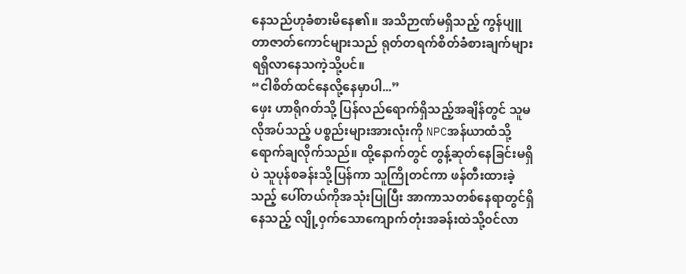နေသည်ဟုခံစားမိနေ၏။ အသိဉာဏ်မရှိသည့် ကွန်ပျူတာဇာတ်ကောင်များသည် ရုတ်တရက်စိတ်ခံစားချက်များရရှိလာနေသကဲ့သို့ပင်။
“ငါစိတ်ထင်နေလို့နေမှာပါ...”
ဖှေး ဟာရိုဂတ်သို့ ပြန်လည်ရောက်ရှိသည့်အချိန်တွင် သူမလိုအပ်သည့် ပစ္စည်းများအားလုံးကို NPCအန်ယာထံသို့ရောက်ချလိုက်သည်။ ထို့နောက်တွင် တွန့်ဆုတ်နေခြင်းမရှိပဲ သူပုန်စခန်းသို့ပြန်ကာ သူကြိုတင်ကာ ဖန်တီးထားခဲ့သည့် ပေါ်တယ်ကိုအသုံးပြုပြီး အာကာသတစ်နေရာတွင်ရှိနေသည့် လျို့၀ှက်သောကျောက်တုံးအခန်းထဲသို့၀င်လာ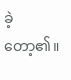ခဲ့တော့၏။